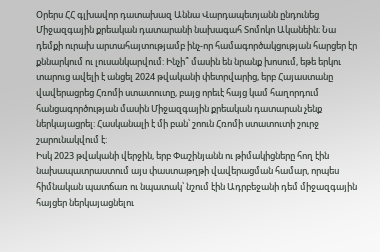Օրերս ՀՀ գլխավոր դատախազ Աննա Վարդապետյանն ընդունեց Միջազգային քրեական դատարանի նախագահ Տոմոկո Ականեին։ Նա դեմքի ուրախ արտահայտությամբ ինչ-որ համագործակցության հարցեր էր քննարկում ու լուսանկարվում: Ինչի՞ մասին են նրանք խոսում, եթե երկու տարուց ավելի է անցել 2024 թվականի փետրվարից, երբ Հայաստանը վավերացրեց Հռոմի ստատուտը, բայց որեւէ հայց կամ հաղորդում հանցագործության մասին Միջազգային քրեական դատարան չենք ներկայացրել: Հասկանալի է մի բան՝ շոուն Հռոմի ստատուտի շուրջ շարունակվում է:
Իսկ 2023 թվականի վերջին, երբ Փաշինյանն ու թիմակիցները հող էին նախապատրաստում այս փաստաթղթի վավերացման համար, որպես հիմնական պատճառ ու նպատակ՝ նշում էին Ադրբեջանի դեմ միջազգային հայցեր ներկայացնելու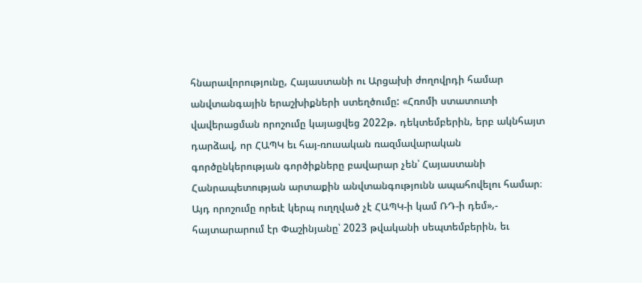հնարավորությունը, Հայաստանի ու Արցախի ժողովրդի համար անվտանգային երաշխիքների ստեղծումը: «Հռոմի ստատուտի վավերացման որոշումը կայացվեց 2022թ. դեկտեմբերին, երբ ակնհայտ դարձավ, որ ՀԱՊԿ եւ հայ-ռուսական ռազմավարական գործընկերության գործիքները բավարար չեն՝ Հայաստանի Հանրապետության արտաքին անվտանգությունն ապահովելու համար։ Այդ որոշումը որեւէ կերպ ուղղված չէ ՀԱՊԿ-ի կամ ՌԴ-ի դեմ»,- հայտարարում էր Փաշինյանը՝ 2023 թվականի սեպտեմբերին, եւ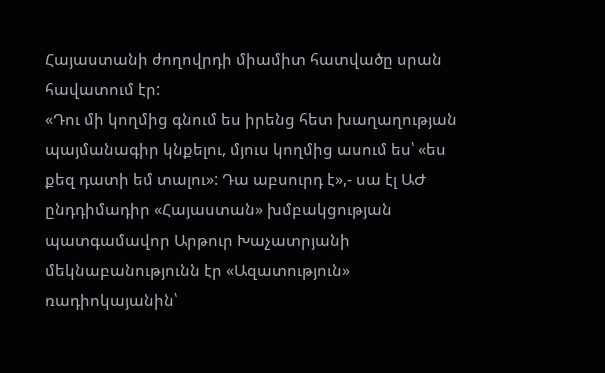Հայաստանի ժողովրդի միամիտ հատվածը սրան հավատում էր:
«Դու մի կողմից գնում ես իրենց հետ խաղաղության պայմանագիր կնքելու, մյուս կողմից ասում ես՝ «ես քեզ դատի եմ տալու»: Դա աբսուրդ է»,- սա էլ ԱԺ ընդդիմադիր «Հայաստան» խմբակցության պատգամավոր Արթուր Խաչատրյանի մեկնաբանությունն էր «Ազատություն» ռադիոկայանին՝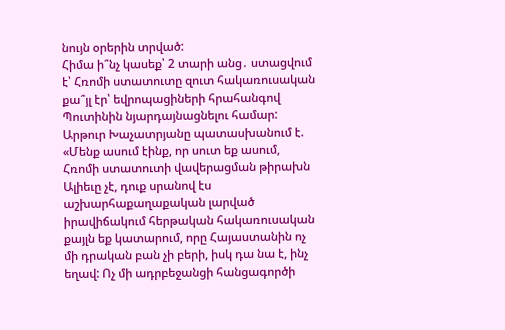նույն օրերին տրված:
Հիմա ի՞նչ կասեք՝ 2 տարի անց․ ստացվում է՝ Հռոմի ստատուտը զուտ հակառուսական քա՞յլ էր՝ եվրոպացիների հրահանգով Պուտինին նյարդայնացնելու համար: Արթուր Խաչատրյանը պատասխանում է. «Մենք ասում էինք, որ սուտ եք ասում, Հռոմի ստատուտի վավերացման թիրախն Ալիեւը չէ, դուք սրանով էս աշխարհաքաղաքական լարված իրավիճակում հերթական հակառուսական քայլն եք կատարում, որը Հայաստանին ոչ մի դրական բան չի բերի, իսկ դա նա է, ինչ եղավ: Ոչ մի ադրբեջանցի հանցագործի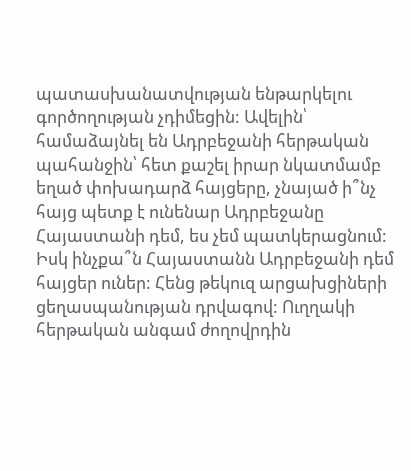պատասխանատվության ենթարկելու գործողության չդիմեցին: Ավելին՝ համաձայնել են Ադրբեջանի հերթական պահանջին՝ հետ քաշել իրար նկատմամբ եղած փոխադարձ հայցերը, չնայած ի՞նչ հայց պետք է ունենար Ադրբեջանը Հայաստանի դեմ, ես չեմ պատկերացնում: Իսկ ինչքա՞ն Հայաստանն Ադրբեջանի դեմ հայցեր ուներ: Հենց թեկուզ արցախցիների ցեղասպանության դրվագով: Ուղղակի հերթական անգամ ժողովրդին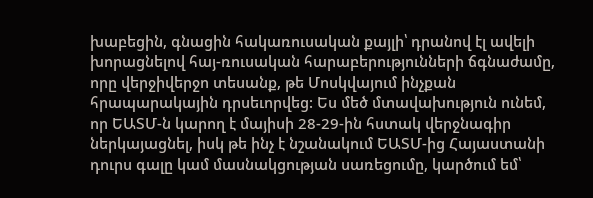խաբեցին, գնացին հակառուսական քայլի՝ դրանով էլ ավելի խորացնելով հայ-ռուսական հարաբերությունների ճգնաժամը, որը վերջիվերջո տեսանք, թե Մոսկվայում ինչքան հրապարակային դրսեւորվեց: Ես մեծ մտավախություն ունեմ, որ ԵԱՏՄ-ն կարող է մայիսի 28-29-ին հստակ վերջնագիր ներկայացնել, իսկ թե ինչ է նշանակում ԵԱՏՄ-ից Հայաստանի դուրս գալը կամ մասնակցության սառեցումը, կարծում եմ՝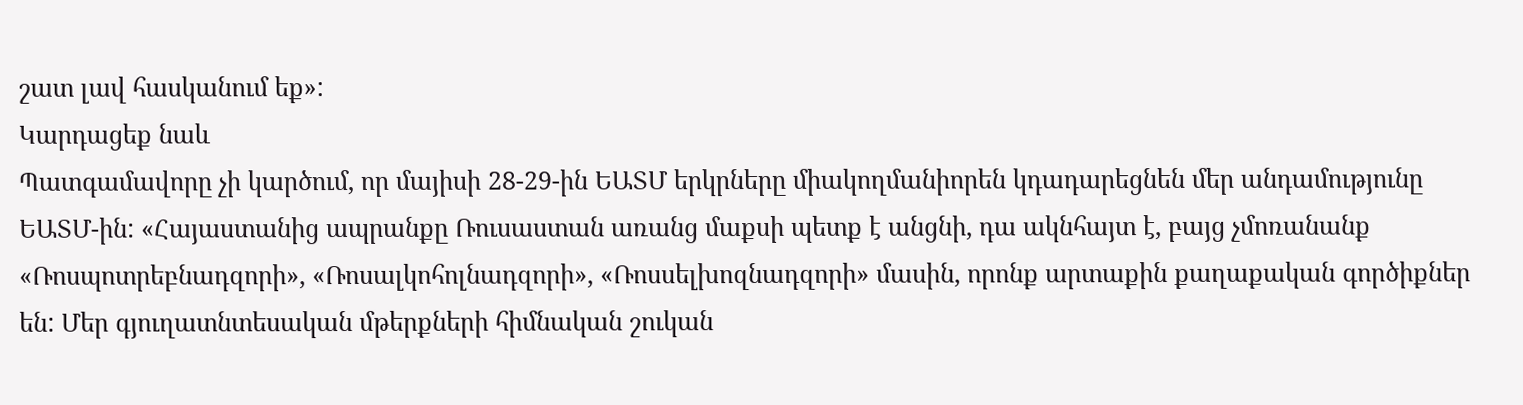շատ լավ հասկանում եք»:
Կարդացեք նաև
Պատգամավորը չի կարծում, որ մայիսի 28-29-ին ԵԱՏՄ երկրները միակողմանիորեն կդադարեցնեն մեր անդամությունը ԵԱՏՄ-ին: «Հայաստանից ապրանքը Ռուսաստան առանց մաքսի պետք է անցնի, դա ակնհայտ է, բայց չմոռանանք «Ռոսպոտրեբնադզորի», «Ռոսալկոհոլնադզորի», «Ռոսսելխոզնադզորի» մասին, որոնք արտաքին քաղաքական գործիքներ են: Մեր գյուղատնտեսական մթերքների հիմնական շուկան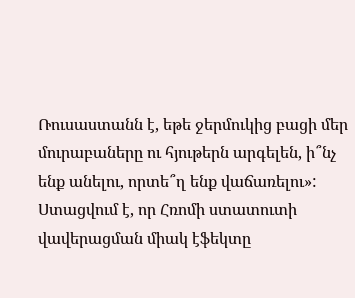Ռուսաստանն է, եթե ջերմուկից բացի մեր մուրաբաները ու հյութերն արգելեն, ի՞նչ ենք անելու, որտե՞ղ ենք վաճառելու»: Ստացվում է, որ Հռոմի ստատուտի վավերացման միակ էֆեկտը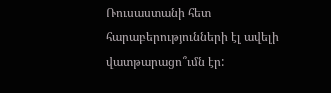Ռուսաստանի հետ հարաբերությունների էլ ավելի վատթարացո՞ւմն էր: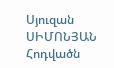Սյուզան ՍԻՄՈՆՅԱՆ
Հոդվածն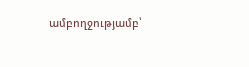ամբողջությամբ՝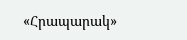«Հրապարակ»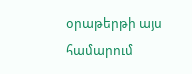օրաթերթի այս համարում